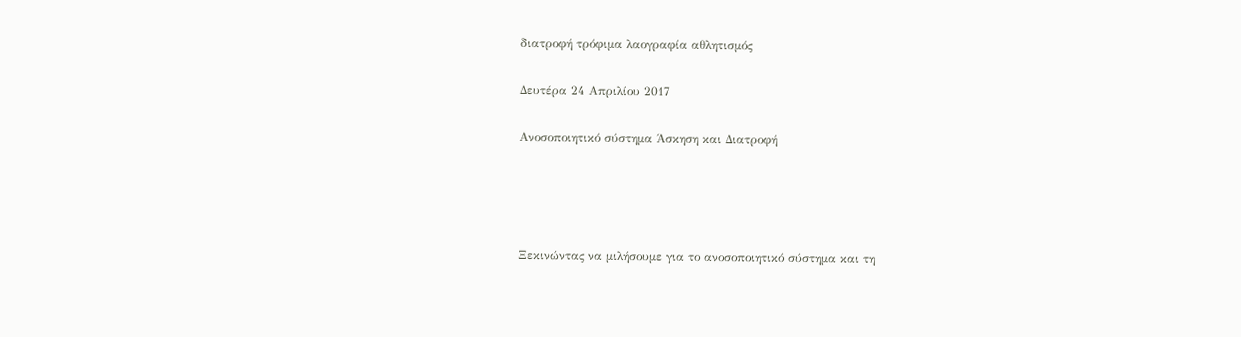διατροφή τρόφιμα λαογραφία αθλητισμός

Δευτέρα 24 Απριλίου 2017

Ανοσοποιητικό σύστημα Άσκηση και Διατροφή




Ξεκινώντας να μιλήσουμε για το ανοσοποιητικό σύστημα και τη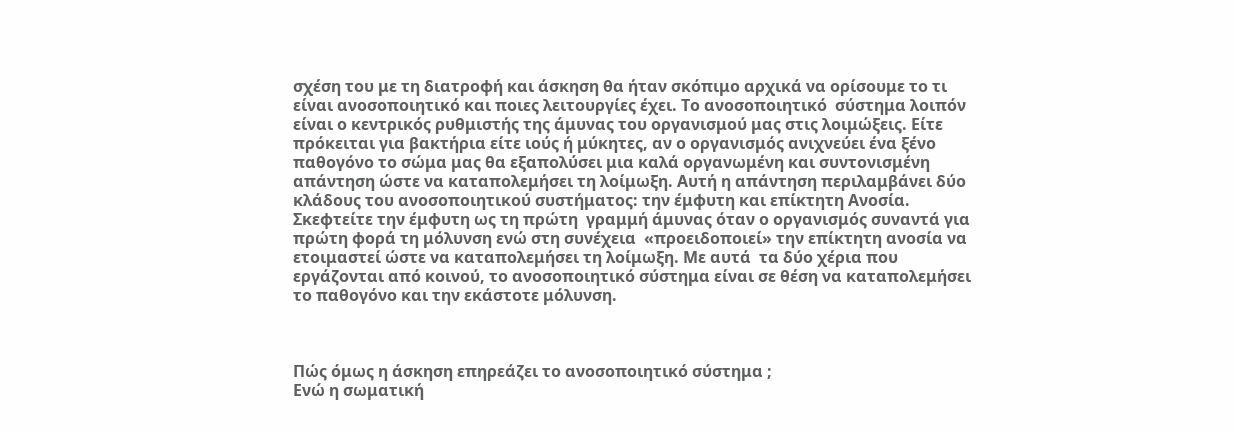σχέση του με τη διατροφή και άσκηση θα ήταν σκόπιμο αρχικά να ορίσουμε το τι είναι ανοσοποιητικό και ποιες λειτουργίες έχει. Το ανοσοποιητικό  σύστημα λοιπόν είναι ο κεντρικός ρυθμιστής της άμυνας του οργανισμού μας στις λοιμώξεις. Είτε πρόκειται για βακτήρια είτε ιούς ή μύκητες, αν ο οργανισμός ανιχνεύει ένα ξένο παθογόνο το σώμα μας θα εξαπολύσει μια καλά οργανωμένη και συντονισμένη απάντηση ώστε να καταπολεμήσει τη λοίμωξη. Αυτή η απάντηση περιλαμβάνει δύο κλάδους του ανοσοποιητικού συστήματος: την έμφυτη και επίκτητη Ανοσία. Σκεφτείτε την έμφυτη ως τη πρώτη  γραμμή άμυνας όταν ο οργανισμός συναντά για πρώτη φορά τη μόλυνση ενώ στη συνέχεια  «προειδοποιεί» την επίκτητη ανοσία να ετοιμαστεί ώστε να καταπολεμήσει τη λοίμωξη. Με αυτά  τα δύο χέρια που εργάζονται από κοινού, το ανοσοποιητικό σύστημα είναι σε θέση να καταπολεμήσει το παθογόνο και την εκάστοτε μόλυνση.



Πώς όμως η άσκηση επηρεάζει το ανοσοποιητικό σύστημα ;
Ενώ η σωματική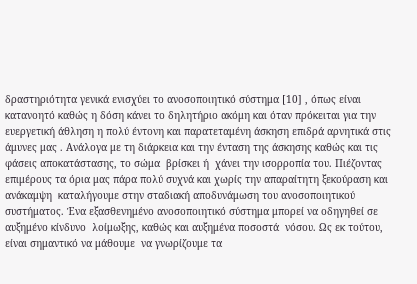δραστηριότητα γενικά ενισχύει το ανοσοποιητικό σύστημα [10] , όπως είναι κατανοητό καθώς η δόση κάνει το δηλητήριο ακόμη και όταν πρόκειται για την ευεργετική άθληση η πολύ έντονη και παρατεταμένη άσκηση επιδρά αρνητικά στις άμυνες μας . Ανάλογα με τη διάρκεια και την ένταση της άσκησης καθώς και τις φάσεις αποκατάστασης, το σώμα  βρίσκει ή  χάνει την ισορροπία του. Πιέζοντας  επιμέρους τα όρια μας πάρα πολύ συχνά και χωρίς την απαραίτητη ξεκούραση και ανάκαμψη  καταλήγουμε στην σταδιακή αποδυνάμωση του ανοσοποιητικού συστήματος. Ένα εξασθενημένο ανοσοποιητικό σύστημα μπορεί να οδηγηθεί σε αυξημένο κίνδυνο  λοίμωξης, καθώς και αυξημένα ποσοστά  νόσου. Ως εκ τούτου, είναι σημαντικό να μάθουμε  να γνωρίζουμε τα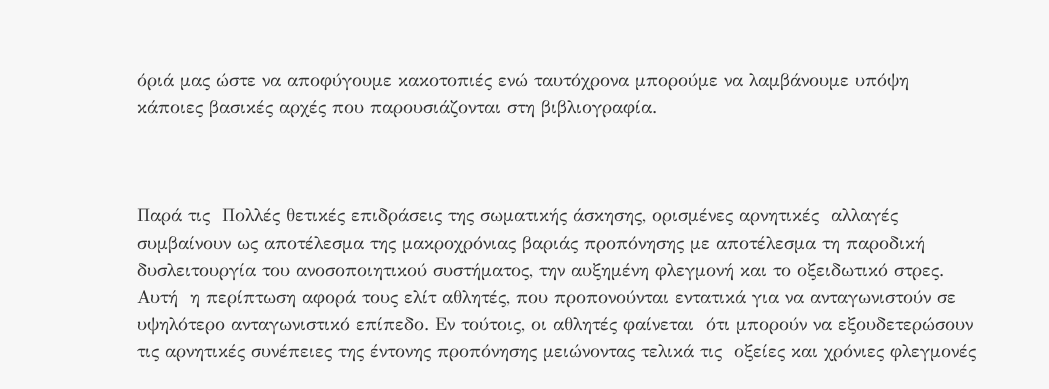όριά μας ώστε να αποφύγουμε κακοτοπιές ενώ ταυτόχρονα μπορούμε να λαμβάνουμε υπόψη κάποιες βασικές αρχές που παρουσιάζονται στη βιβλιογραφία.



Παρά τις  Πολλές θετικές επιδράσεις της σωματικής άσκησης, ορισμένες αρνητικές  αλλαγές συμβαίνουν ως αποτέλεσμα της μακροχρόνιας βαριάς προπόνησης με αποτέλεσμα τη παροδική δυσλειτουργία του ανοσοποιητικού συστήματος, την αυξημένη φλεγμονή και το οξειδωτικό στρες. Αυτή  η περίπτωση αφορά τους ελίτ αθλητές, που προπονούνται εντατικά για να ανταγωνιστούν σε υψηλότερο ανταγωνιστικό επίπεδο. Εν τούτοις, οι αθλητές φαίνεται  ότι μπορούν να εξουδετερώσουν τις αρνητικές συνέπειες της έντονης προπόνησης μειώνοντας τελικά τις  οξείες και χρόνιες φλεγμονές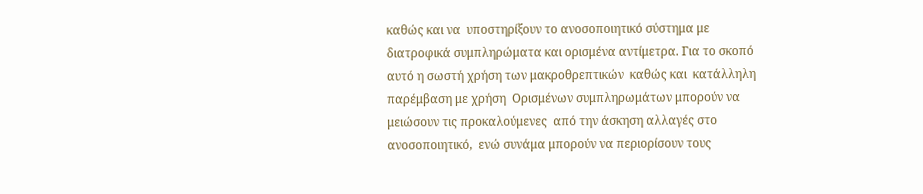καθώς και να  υποστηρίξουν το ανοσοποιητικό σύστημα με διατροφικά συμπληρώματα και ορισμένα αντίμετρα. Για το σκοπό αυτό η σωστή χρήση των μακροθρεπτικών  καθώς και  κατάλληλη παρέμβαση με χρήση  Ορισμένων συμπληρωμάτων μπορούν να μειώσουν τις προκαλούμενες  από την άσκηση αλλαγές στο ανοσοποιητικό,  ενώ συνάμα μπορούν να περιορίσουν τους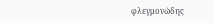φλεγμονώδης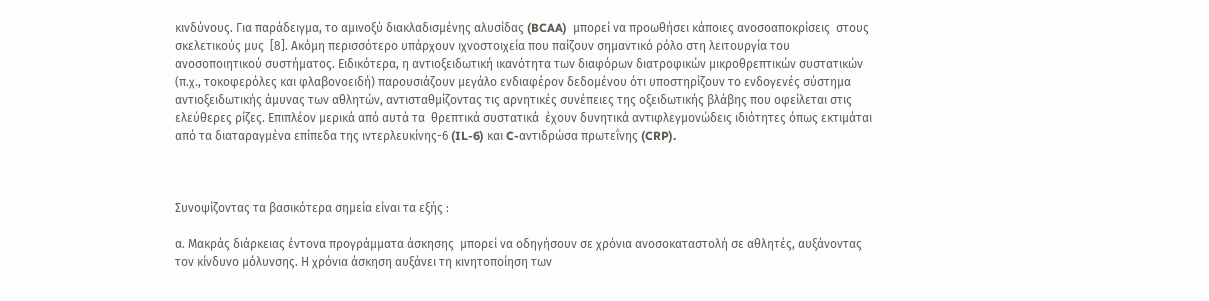κινδύνους. Για παράδειγμα, το αμινοξύ διακλαδισμένης αλυσίδας (BCAA)  μπορεί να προωθήσει κάποιες ανοσοαποκρίσεις  στους σκελετικούς μυς  [8]. Ακόμη περισσότερο υπάρχουν ιχνοστοιχεία που παίζουν σημαντικό ρόλο στη λειτουργία του ανοσοποιητικού συστήματος. Ειδικότερα, η αντιοξειδωτική ικανότητα των διαφόρων διατροφικών μικροθρεπτικών συστατικών (π.χ., τοκοφερόλες και φλαβονοειδή) παρουσιάζουν μεγάλο ενδιαφέρον δεδομένου ότι υποστηρίζουν το ενδογενές σύστημα αντιοξειδωτικής άμυνας των αθλητών, αντισταθμίζοντας τις αρνητικές συνέπειες της οξειδωτικής βλάβης που οφείλεται στις ελεύθερες ρίζες. Επιπλέον μερικά από αυτά τα  θρεπτικά συστατικά  έχουν δυνητικά αντιφλεγμονώδεις ιδιότητες όπως εκτιμάται από τα διαταραγμένα επίπεδα της ιντερλευκίνης-6 (IL-6) και C-αντιδρώσα πρωτεΐνης (CRP).



Συνοψίζοντας τα βασικότερα σημεία είναι τα εξής :

α. Μακράς διάρκειας έντονα προγράμματα άσκησης  μπορεί να οδηγήσουν σε χρόνια ανοσοκαταστολή σε αθλητές, αυξάνοντας τον κίνδυνο μόλυνσης. Η χρόνια άσκηση αυξάνει τη κινητοποίηση των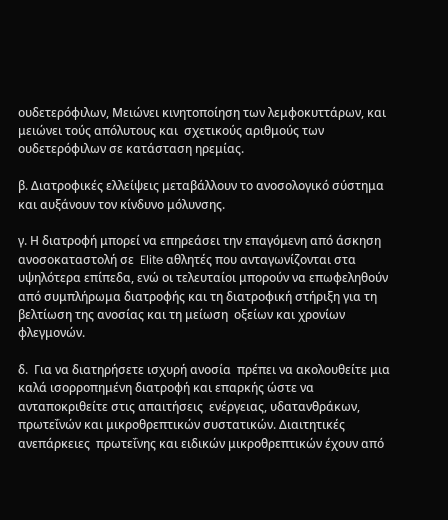ουδετερόφιλων, Μειώνει κινητοποίηση των λεμφοκυττάρων, και μειώνει τούς απόλυτους και  σχετικούς αριθμούς των ουδετερόφιλων σε κατάσταση ηρεμίας.

β. Διατροφικές ελλείψεις μεταβάλλουν το ανοσολογικό σύστημα και αυξάνουν τον κίνδυνο μόλυνσης.

γ. Η διατροφή μπορεί να επηρεάσει την επαγόμενη από άσκηση ανοσοκαταστολή σε  Elite αθλητές που ανταγωνίζονται στα υψηλότερα επίπεδα, ενώ οι τελευταίοι μπορούν να επωφεληθούν από συμπλήρωμα διατροφής και τη διατροφική στήριξη για τη βελτίωση της ανοσίας και τη μείωση  οξείων και χρονίων φλεγμονών.

δ.  Για να διατηρήσετε ισχυρή ανοσία  πρέπει να ακολουθείτε μια καλά ισορροπημένη διατροφή και επαρκής ώστε να  ανταποκριθείτε στις απαιτήσεις  ενέργειας, υδατανθράκων, πρωτεΐνών και μικροθρεπτικών συστατικών. Διαιτητικές ανεπάρκειες  πρωτεΐνης και ειδικών μικροθρεπτικών έχουν από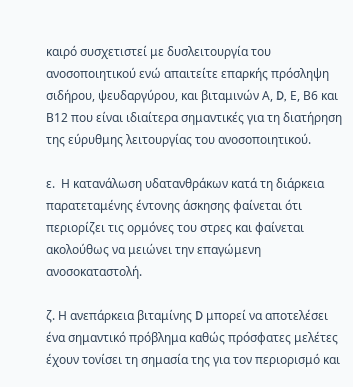καιρό συσχετιστεί με δυσλειτουργία του ανοσοποιητικού ενώ απαιτείτε επαρκής πρόσληψη σιδήρου, ψευδαργύρου, και βιταμινών Α, D, Ε, Β6 και Β12 που είναι ιδιαίτερα σημαντικές για τη διατήρηση της εύρυθμης λειτουργίας του ανοσοποιητικού.

ε.  Η κατανάλωση υδατανθράκων κατά τη διάρκεια παρατεταμένης έντονης άσκησης φαίνεται ότι περιορίζει τις ορμόνες του στρες και φαίνεται ακολούθως να μειώνει την επαγώμενη ανοσοκαταστολή.

ζ. Η ανεπάρκεια βιταμίνης D μπορεί να αποτελέσει ένα σημαντικό πρόβλημα καθώς πρόσφατες μελέτες έχουν τονίσει τη σημασία της για τον περιορισμό και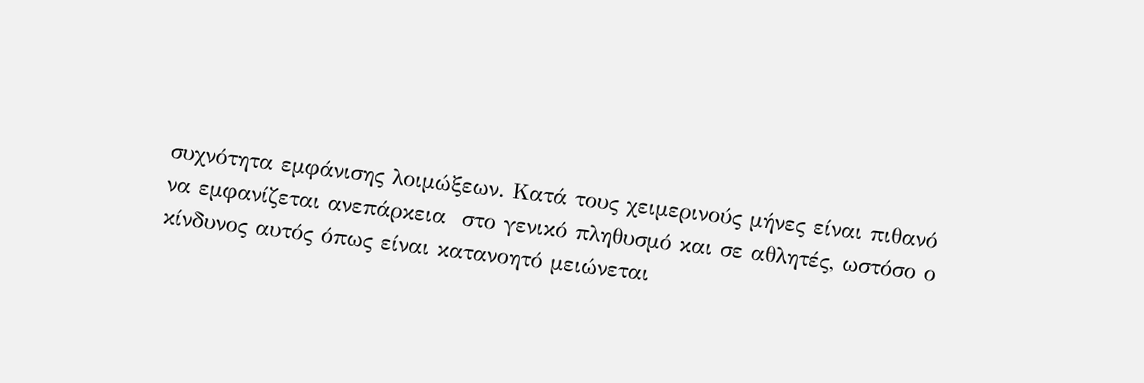συχνότητα εμφάνισης λοιμώξεων. Κατά τους χειμερινούς μήνες είναι πιθανό να εμφανίζεται ανεπάρκεια  στο γενικό πληθυσμό και σε αθλητές, ωστόσο ο κίνδυνος αυτός όπως είναι κατανοητό μειώνεται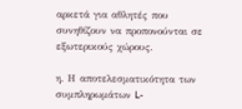αρκετά για αθλητές που συνηθίζουν να προπονούνται σε εξωτερικούς χώρους.

η. Η αποτελεσματικότητα των συμπληρωμάτων L-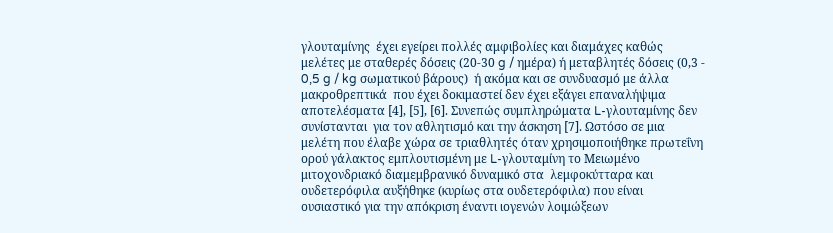γλουταμίνης  έχει εγείρει πολλές αμφιβολίες και διαμάχες καθώς μελέτες με σταθερές δόσεις (20-30 g / ημέρα) ή μεταβλητές δόσεις (0,3 - 0,5 g / kg σωματικού βάρους)  ή ακόμα και σε συνδυασμό με άλλα μακροθρεπτικά  που έχει δοκιμαστεί δεν έχει εξάγει επαναλήψιμα αποτελέσματα [4], [5], [6]. Συνεπώς συμπληρώματα L-γλουταμίνης δεν συνίστανται  για τον αθλητισμό και την άσκηση [7]. Ωστόσο σε μια μελέτη που έλαβε χώρα σε τριαθλητές όταν χρησιμοποιήθηκε πρωτεΐνη ορού γάλακτος εμπλουτισμένη με L-γλουταμίνη το Μειωμένο μιτοχονδριακό διαμεμβρανικό δυναμικό στα  λεμφοκύτταρα και ουδετερόφιλα αυξήθηκε (κυρίως στα ουδετερόφιλα) που είναι ουσιαστικό για την απόκριση έναντι ιογενών λοιμώξεων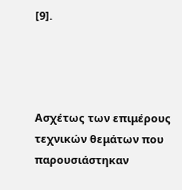[9].




Ασχέτως των επιμέρους τεχνικών θεμάτων που παρουσιάστηκαν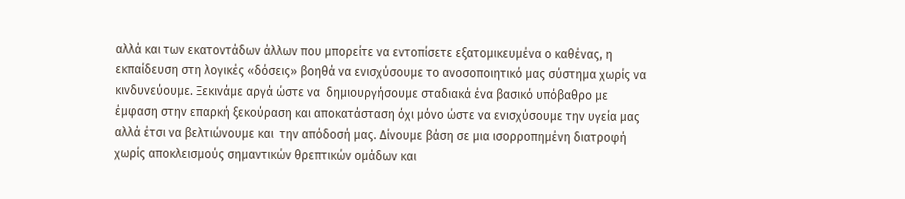αλλά και των εκατοντάδων άλλων που μπορείτε να εντοπίσετε εξατομικευμένα ο καθένας, η εκπαίδευση στη λογικές «δόσεις» βοηθά να ενισχύσουμε το ανοσοποιητικό μας σύστημα χωρίς να κινδυνεύουμε. Ξεκινάμε αργά ώστε να  δημιουργήσουμε σταδιακά ένα βασικό υπόβαθρο με  έμφαση στην επαρκή ξεκούραση και αποκατάσταση όχι μόνο ώστε να ενισχύσουμε την υγεία μας αλλά έτσι να βελτιώνουμε και  την απόδοσή μας. Δίνουμε βάση σε μια ισορροπημένη διατροφή χωρίς αποκλεισμούς σημαντικών θρεπτικών ομάδων και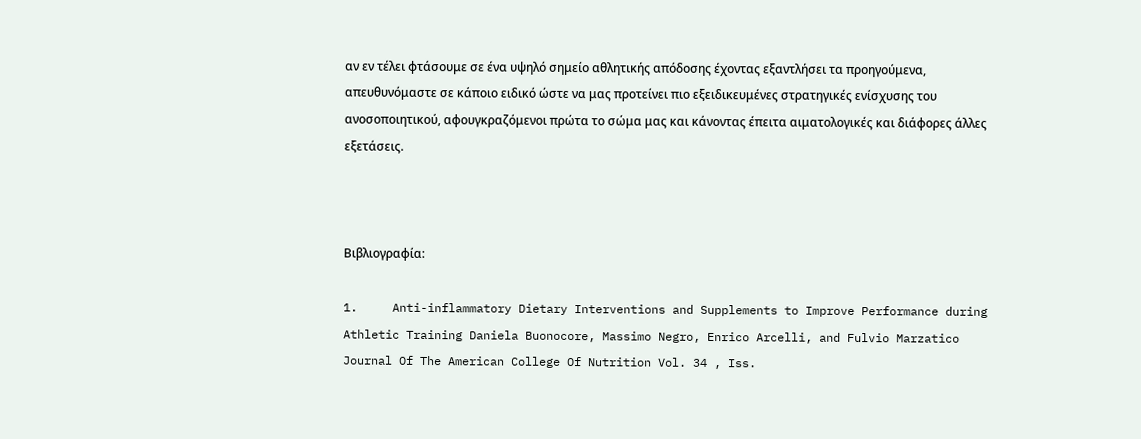αν εν τέλει φτάσουμε σε ένα υψηλό σημείο αθλητικής απόδοσης έχοντας εξαντλήσει τα προηγούμενα, απευθυνόμαστε σε κάποιο ειδικό ώστε να μας προτείνει πιο εξειδικευμένες στρατηγικές ενίσχυσης του ανοσοποιητικού, αφουγκραζόμενοι πρώτα το σώμα μας και κάνοντας έπειτα αιματολογικές και διάφορες άλλες εξετάσεις.



Βιβλιογραφία:

1.     Anti-inflammatory Dietary Interventions and Supplements to Improve Performance during Athletic Training Daniela Buonocore, Massimo Negro, Enrico Arcelli, and Fulvio Marzatico Journal Of The American College Of Nutrition Vol. 34 , Iss.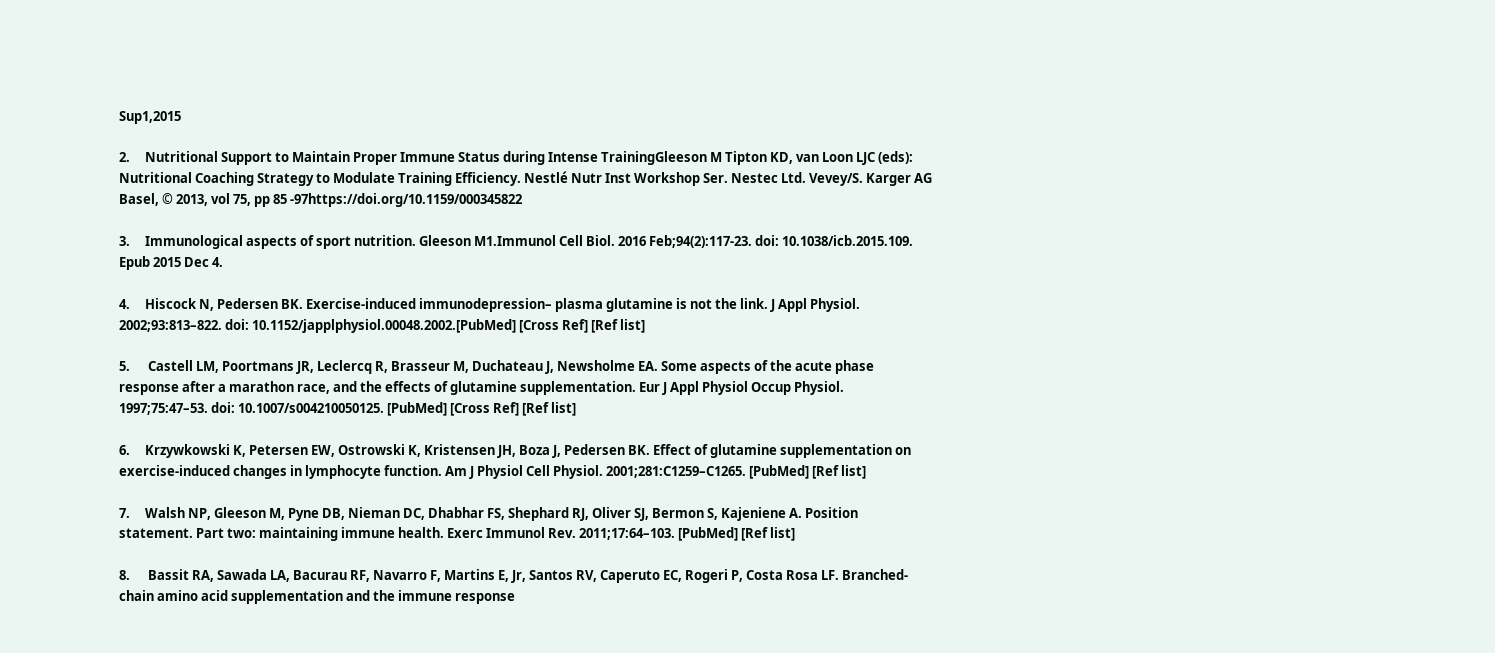Sup1,2015

2.     Nutritional Support to Maintain Proper Immune Status during Intense TrainingGleeson M Tipton KD, van Loon LJC (eds): Nutritional Coaching Strategy to Modulate Training Efficiency. Nestlé Nutr Inst Workshop Ser. Nestec Ltd. Vevey/S. Karger AG Basel, © 2013, vol 75, pp 85 -97https://doi.org/10.1159/000345822

3.     Immunological aspects of sport nutrition. Gleeson M1.Immunol Cell Biol. 2016 Feb;94(2):117-23. doi: 10.1038/icb.2015.109. Epub 2015 Dec 4.

4.     Hiscock N, Pedersen BK. Exercise-induced immunodepression– plasma glutamine is not the link. J Appl Physiol. 2002;93:813–822. doi: 10.1152/japplphysiol.00048.2002.[PubMed] [Cross Ref] [Ref list]

5.      Castell LM, Poortmans JR, Leclercq R, Brasseur M, Duchateau J, Newsholme EA. Some aspects of the acute phase response after a marathon race, and the effects of glutamine supplementation. Eur J Appl Physiol Occup Physiol. 1997;75:47–53. doi: 10.1007/s004210050125. [PubMed] [Cross Ref] [Ref list]

6.     Krzywkowski K, Petersen EW, Ostrowski K, Kristensen JH, Boza J, Pedersen BK. Effect of glutamine supplementation on exercise-induced changes in lymphocyte function. Am J Physiol Cell Physiol. 2001;281:C1259–C1265. [PubMed] [Ref list]

7.     Walsh NP, Gleeson M, Pyne DB, Nieman DC, Dhabhar FS, Shephard RJ, Oliver SJ, Bermon S, Kajeniene A. Position statement. Part two: maintaining immune health. Exerc Immunol Rev. 2011;17:64–103. [PubMed] [Ref list]

8.      Bassit RA, Sawada LA, Bacurau RF, Navarro F, Martins E, Jr, Santos RV, Caperuto EC, Rogeri P, Costa Rosa LF. Branched-chain amino acid supplementation and the immune response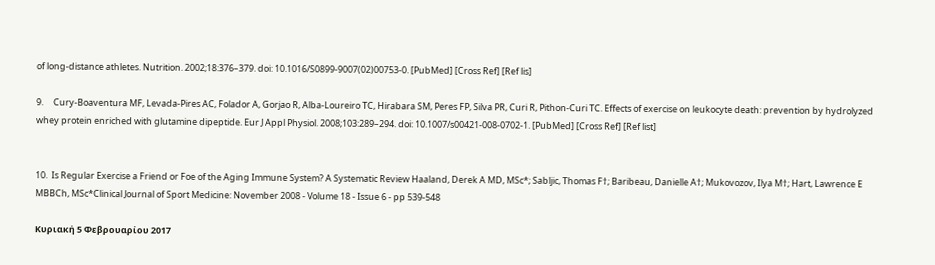of long-distance athletes. Nutrition. 2002;18:376–379. doi: 10.1016/S0899-9007(02)00753-0. [PubMed] [Cross Ref] [Ref lis]

9.     Cury-Boaventura MF, Levada-Pires AC, Folador A, Gorjao R, Alba-Loureiro TC, Hirabara SM, Peres FP, Silva PR, Curi R, Pithon-Curi TC. Effects of exercise on leukocyte death: prevention by hydrolyzed whey protein enriched with glutamine dipeptide. Eur J Appl Physiol. 2008;103:289–294. doi: 10.1007/s00421-008-0702-1. [PubMed] [Cross Ref] [Ref list]


10.  Is Regular Exercise a Friend or Foe of the Aging Immune System? A Systematic Review Haaland, Derek A MD, MSc*; Sabljic, Thomas F†; Baribeau, Danielle A†; Mukovozov, Ilya M†; Hart, Lawrence E MBBCh, MSc*Clinical Journal of Sport Medicine: November 2008 - Volume 18 - Issue 6 - pp 539-548

Κυριακή 5 Φεβρουαρίου 2017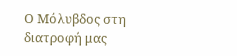Ο Μόλυβδος στη διατροφή μας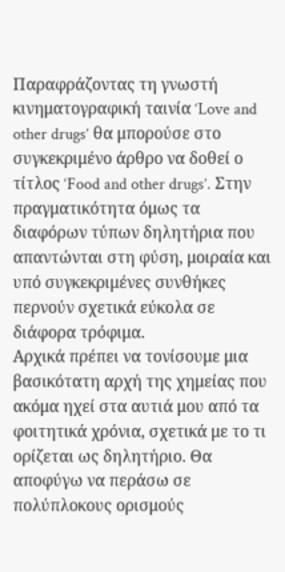Παραφράζοντας τη γνωστή κινηματογραφική ταινία ‘Love and other drugs’ θα μπορούσε στο συγκεκριμένο άρθρο να δοθεί ο τίτλος ‘Food and other drugs’. Στην πραγματικότητα όμως τα διαφόρων τύπων δηλητήρια που απαντώνται στη φύση, μοιραία και υπό συγκεκριμένες συνθήκες περνούν σχετικά εύκολα σε διάφορα τρόφιμα.
Αρχικά πρέπει να τονίσουμε μια βασικότατη αρχή της χημείας που ακόμα ηχεί στα αυτιά μου από τα φοιτητικά χρόνια, σχετικά με το τι ορίζεται ως δηλητήριο. Θα αποφύγω να περάσω σε πολύπλοκους ορισμούς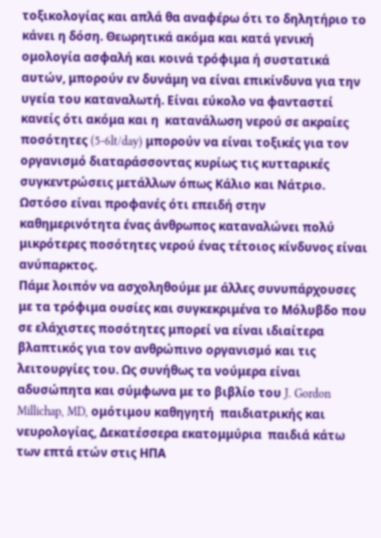τοξικολογίας και απλά θα αναφέρω ότι το δηλητήριο το κάνει η δόση. Θεωρητικά ακόμα και κατά γενική ομολογία ασφαλή και κοινά τρόφιμα ή συστατικά αυτών, μπορούν εν δυνάμη να είναι επικίνδυνα για την υγεία του καταναλωτή. Είναι εύκολο να φανταστεί κανείς ότι ακόμα και η  κατανάλωση νερού σε ακραίες ποσότητες (5-6lt/day) μπορούν να είναι τοξικές για τον οργανισμό διαταράσσοντας κυρίως τις κυτταρικές συγκεντρώσεις μετάλλων όπως Κάλιο και Νάτριο. Ωστόσο είναι προφανές ότι επειδή στην καθημερινότητα ένας άνθρωπος καταναλώνει πολύ μικρότερες ποσότητες νερού ένας τέτοιος κίνδυνος είναι ανύπαρκτος.
Πάμε λοιπόν να ασχοληθούμε με άλλες συνυπάρχουσες με τα τρόφιμα ουσίες και συγκεκριμένα το Μόλυβδο που σε ελάχιστες ποσότητες μπορεί να είναι ιδιαίτερα βλαπτικός για τον ανθρώπινο οργανισμό και τις λειτουργίες του. Ως συνήθως τα νούμερα είναι αδυσώπητα και σύμφωνα με το βιβλίο του J. Gordon Millichap, MD, ομότιμου καθηγητή  παιδιατρικής και νευρολογίας, Δεκατέσσερα εκατομμύρια  παιδιά κάτω των επτά ετών στις HΠΑ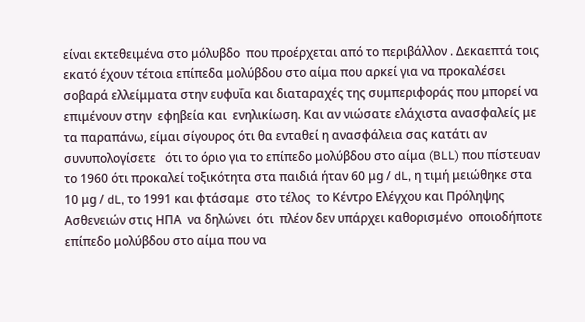είναι εκτεθειμένα στο μόλυβδο  που προέρχεται από το περιβάλλον . Δεκαεπτά τοις εκατό έχουν τέτοια επίπεδα μολύβδου στο αίμα που αρκεί για να προκαλέσει σοβαρά ελλείμματα στην ευφυΐα και διαταραχές της συμπεριφοράς που μπορεί να επιμένουν στην  εφηβεία και  ενηλικίωση. Και αν νιώσατε ελάχιστα ανασφαλείς με τα παραπάνω, είμαι σίγουρος ότι θα ενταθεί η ανασφάλεια σας κατάτι αν συνυπολογίσετε   ότι το όριο για το επίπεδο μολύβδου στο αίμα (BLL) που πίστευαν το 1960 ότι προκαλεί τοξικότητα στα παιδιά ήταν 60 μg / dL, η τιμή μειώθηκε στα 10 μg / dL, το 1991 και φτάσαμε  στο τέλος  το Κέντρο Ελέγχου και Πρόληψης Ασθενειών στις ΗΠΑ  να δηλώνει  ότι  πλέον δεν υπάρχει καθορισμένο  οποιοδήποτε επίπεδο μολύβδου στο αίμα που να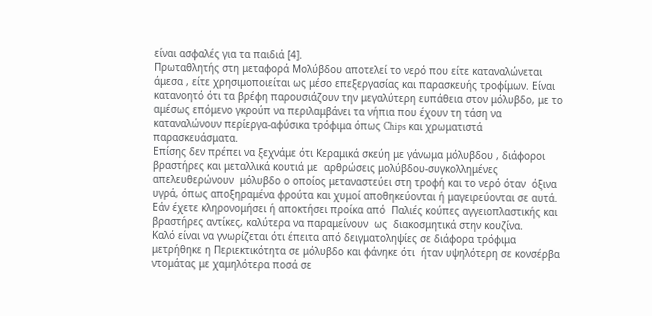είναι ασφαλές για τα παιδιά [4].
Πρωταθλητής στη μεταφορά Μολύβδου αποτελεί το νερό που είτε καταναλώνεται άμεσα , είτε χρησιμοποιείται ως μέσο επεξεργασίας και παρασκευής τροφίμων. Είναι κατανοητό ότι τα βρέφη παρουσιάζουν την μεγαλύτερη ευπάθεια στον μόλυβδο, με το αμέσως επόμενο γκρούπ να περιλαμβάνει τα νήπια που έχουν τη τάση να καταναλώνουν περίεργα-αφύσικα τρόφιμα όπως Chips και χρωματιστά παρασκευάσματα.
Επίσης δεν πρέπει να ξεχνάμε ότι Κεραμικά σκεύη με γάνωμα μόλυβδου , διάφοροι  βραστήρες και μεταλλικά κουτιά με  αρθρώσεις μολύβδου-συγκολλημένες  απελευθερώνουν  μόλυβδο ο οποίος μεταναστεύει στη τροφή και το νερό όταν  όξινα υγρά, όπως αποξηραμένα φρούτα και χυμοί αποθηκεύονται ή μαγειρεύονται σε αυτά. Εάν έχετε κληρονομήσει ή αποκτήσει προίκα από  Παλιές κούπες αγγειοπλαστικής και βραστήρες αντίκες, καλύτερα να παραμείνουν  ως  διακοσμητικά στην κουζίνα.
Καλό είναι να γνωρίζεται ότι έπειτα από δειγματοληψίες σε διάφορα τρόφιμα μετρήθηκε η Περιεκτικότητα σε μόλυβδο και φάνηκε ότι  ήταν υψηλότερη σε κονσέρβα ντομάτας με χαμηλότερα ποσά σε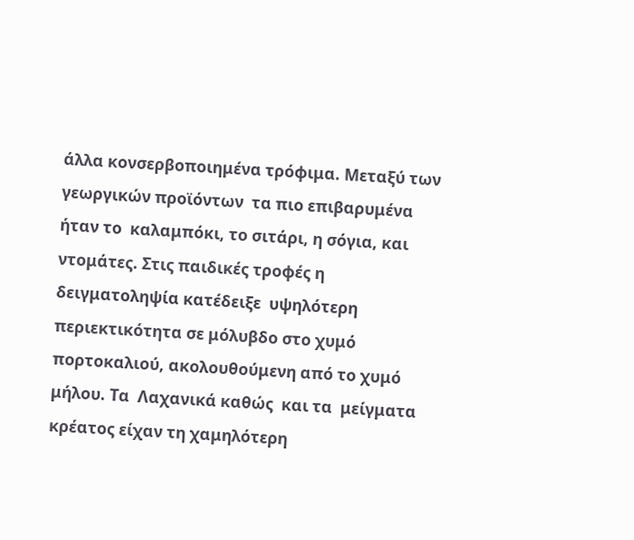άλλα κονσερβοποιημένα τρόφιμα. Μεταξύ των γεωργικών προϊόντων  τα πιο επιβαρυμένα ήταν το  καλαμπόκι, το σιτάρι, η σόγια, και ντομάτες. Στις παιδικές τροφές η  δειγματοληψία κατέδειξε  υψηλότερη περιεκτικότητα σε μόλυβδο στο χυμό πορτοκαλιού, ακολουθούμενη από το χυμό μήλου. Τα  Λαχανικά καθώς  και τα  μείγματα κρέατος είχαν τη χαμηλότερη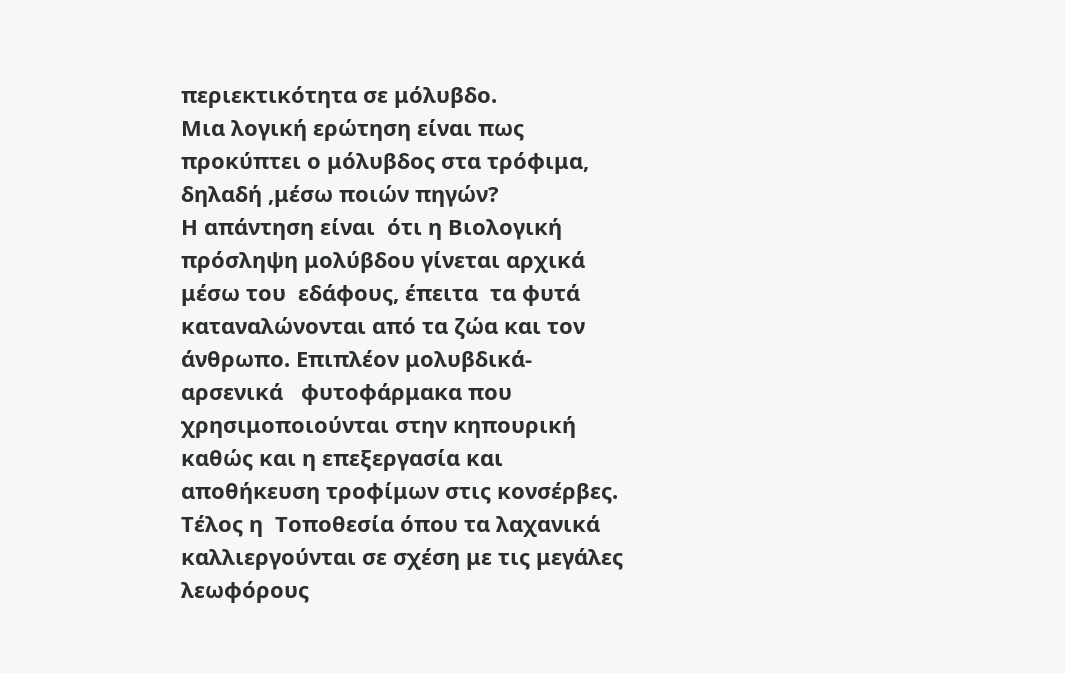περιεκτικότητα σε μόλυβδο.
Μια λογική ερώτηση είναι πως προκύπτει ο μόλυβδος στα τρόφιμα, δηλαδή ,μέσω ποιών πηγών?
Η απάντηση είναι  ότι η Βιολογική πρόσληψη μολύβδου γίνεται αρχικά μέσω του  εδάφους, έπειτα  τα φυτά καταναλώνονται από τα ζώα και τον άνθρωπο. Επιπλέον μολυβδικά- αρσενικά   φυτοφάρμακα που χρησιμοποιούνται στην κηπουρική καθώς και η επεξεργασία και αποθήκευση τροφίμων στις κονσέρβες. Τέλος η  Τοποθεσία όπου τα λαχανικά  καλλιεργούνται σε σχέση με τις μεγάλες λεωφόρους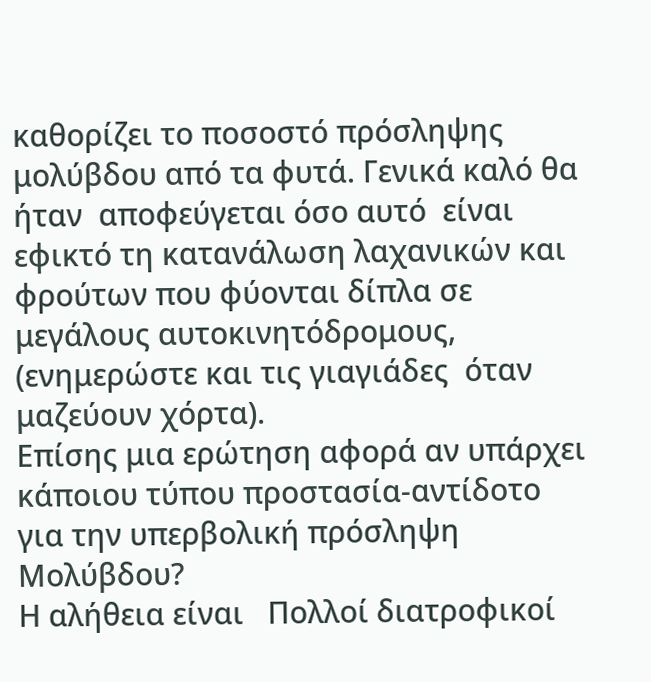καθορίζει το ποσοστό πρόσληψης μολύβδου από τα φυτά. Γενικά καλό θα ήταν  αποφεύγεται όσο αυτό  είναι εφικτό τη κατανάλωση λαχανικών και φρούτων που φύονται δίπλα σε μεγάλους αυτοκινητόδρομους, (ενημερώστε και τις γιαγιάδες  όταν μαζεύουν χόρτα).
Επίσης μια ερώτηση αφορά αν υπάρχει κάποιου τύπου προστασία-αντίδοτο για την υπερβολική πρόσληψη Μολύβδου?
Η αλήθεια είναι   Πολλοί διατροφικοί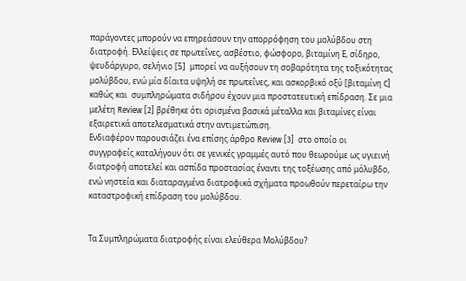παράγοντες μπορούν να επηρεάσουν την απορρόφηση του μολύβδου στη διατροφή. Ελλείψεις σε πρωτεΐνες, ασβέστιο, φώσφορο, βιταμίνη Ε, σίδηρο, ψευδάργυρο, σελήνιο [5]  μπορεί να αυξήσουν τη σοβαρότητα της τοξικότητας μολύβδου, ενώ μία δίαιτα υψηλή σε πρωτεΐνες, και ασκορβικό οξύ [βιταμίνη C] καθώς και  συμπληρώματα σιδήρου έχουν μια προστατευτική επίδραση. Σε μια μελέτη Review [2] βρέθηκε ότι ορισμένα βασικά μέταλλα και βιταμίνες είναι εξαιρετικά αποτελεσματικά στην αντιμετώπιση.
Ενδιαφέρον παρουσιάζει ένα επίσης άρθρο Review [3]  στο οποίο οι συγγραφείς καταλήγουν ότι σε γενικές γραμμές αυτό που θεωρούμε ως υγιεινή διατροφή αποτελεί και ασπίδα προστασίας έναντι της τοξέωσης από μόλυβδο, ενώ νηστεία και διαταραγμένα διατροφικά σχήματα προωθούν περεταίρω την καταστροφική επίδραση του μολύβδου.


Τα Συμπληρώματα διατροφής είναι ελεύθερα Μολύβδου?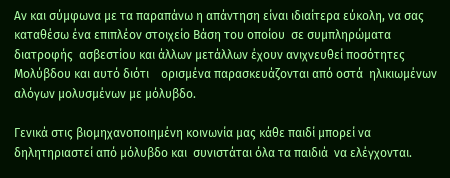Αν και σύμφωνα με τα παραπάνω η απάντηση είναι ιδιαίτερα εύκολη, να σας καταθέσω ένα επιπλέον στοιχείο Βάση του οποίου  σε συμπληρώματα διατροφής  ασβεστίου και άλλων μετάλλων έχουν ανιχνευθεί ποσότητες Μολύβδου και αυτό διότι    ορισμένα παρασκευάζονται από οστά  ηλικιωμένων αλόγων μολυσμένων με μόλυβδο.

Γενικά στις βιομηχανοποιημένη κοινωνία μας κάθε παιδί μπορεί να δηλητηριαστεί από μόλυβδο και  συνιστάται όλα τα παιδιά  να ελέγχονται.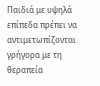Παιδιά με υψηλά επίπεδα πρέπει να αντιμετωπίζονται γρήγορα με τη θεραπεία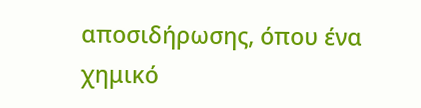αποσιδήρωσης, όπου ένα χημικό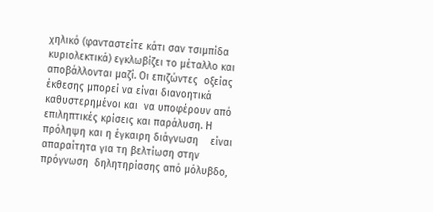χηλικό (φανταστείτε κάτι σαν τσιμπίδα κυριολεκτικά) εγκλωβίζει το μέταλλο και  αποβάλλονται μαζί. Οι επιζώντες  οξείας έκθεσης μπορεί να είναι διανοητικά καθυστερημένοι και  να υποφέρουν από επιληπτικές κρίσεις και παράλυση. Η πρόληψη και η έγκαιρη διάγνωση    είναι απαραίτητα για τη βελτίωση στην πρόγνωση  δηλητηρίασης από μόλυβδο,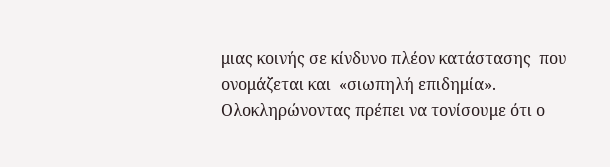μιας κοινής σε κίνδυνο πλέον κατάστασης  που ονομάζεται και  «σιωπηλή επιδημία».
Ολοκληρώνοντας πρέπει να τονίσουμε ότι ο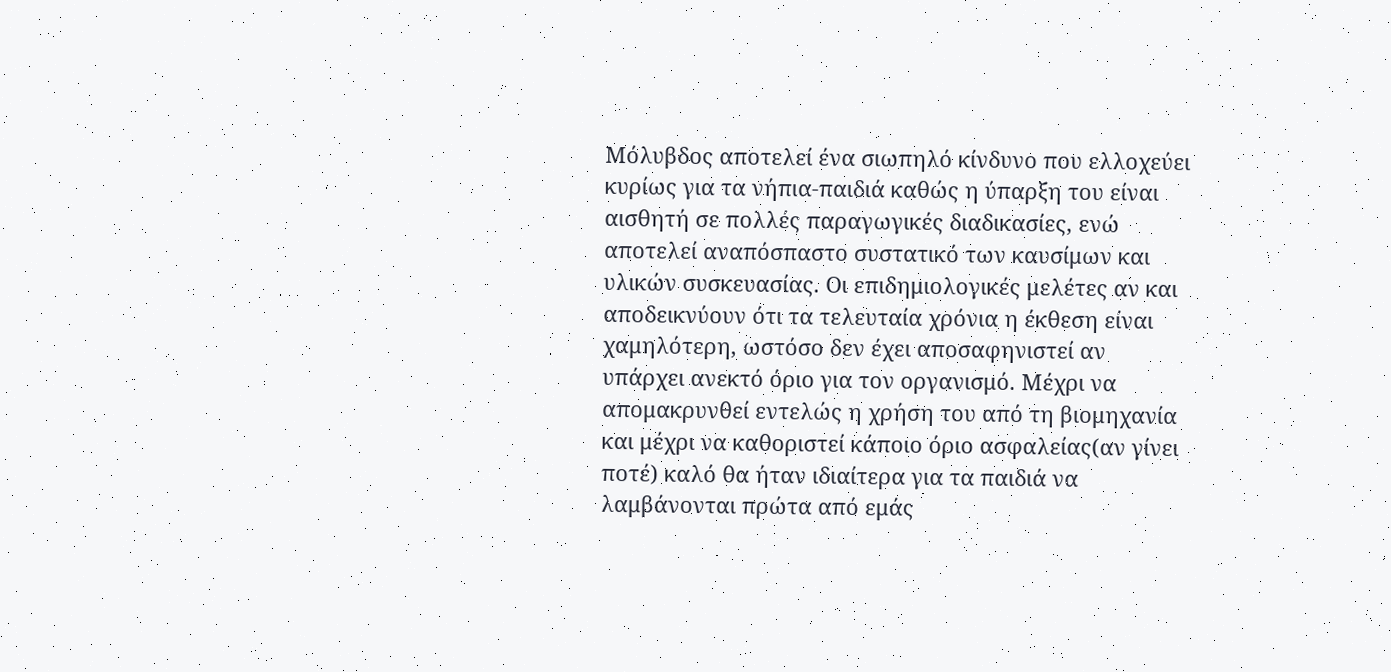Μόλυβδος αποτελεί ένα σιωπηλό κίνδυνο που ελλοχεύει κυρίως για τα νήπια-παιδιά καθώς η ύπαρξη του είναι αισθητή σε πολλές παραγωγικές διαδικασίες, ενώ αποτελεί αναπόσπαστο συστατικό των καυσίμων και υλικών συσκευασίας. Οι επιδημιολογικές μελέτες αν και αποδεικνύουν ότι τα τελευταία χρόνια η έκθεση είναι χαμηλότερη, ωστόσο δεν έχει αποσαφηνιστεί αν υπάρχει ανεκτό όριο για τον οργανισμό. Μέχρι να απομακρυνθεί εντελώς η χρήση του από τη βιομηχανία και μέχρι να καθοριστεί κάποιο όριο ασφαλείας(αν γίνει ποτέ) καλό θα ήταν ιδιαίτερα για τα παιδιά να λαμβάνονται πρώτα από εμάς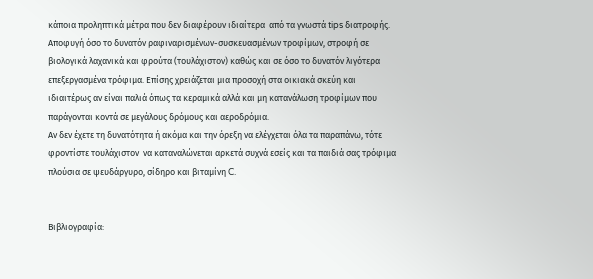κάποια προληπτικά μέτρα που δεν διαφέρουν ιδιαίτερα  από τα γνωστά tips διατροφής. Αποφυγή όσο το δυνατόν ραφιναρισμένων-συσκευασμένων τροφίμων, στροφή σε βιολογικά λαχανικά και φρούτα (τουλάχιστον) καθώς και σε όσο το δυνατόν λιγότερα επεξεργασμένα τρόφιμα. Επίσης χρειάζεται μια προσοχή στα οικιακά σκεύη και ιδιαιτέρως αν είναι παλιά όπως τα κεραμικά αλλά και μη κατανάλωση τροφίμων που παράγονται κοντά σε μεγάλους δρόμους και αεροδρόμια.
Αν δεν έχετε τη δυνατότητα ή ακόμα και την όρεξη να ελέγχεται όλα τα παραπάνω, τότε φροντίστε τουλάχιστον  να καταναλώνεται αρκετά συχνά εσείς και τα παιδιά σας τρόφιμα πλούσια σε ψευδάργυρο, σίδηρο και βιταμίνη C.


Βιβλιογραφία: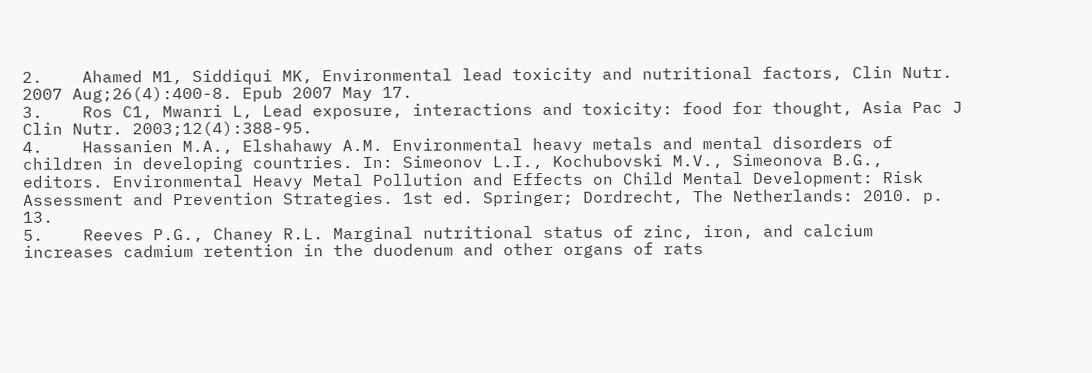2.    Ahamed M1, Siddiqui MK, Environmental lead toxicity and nutritional factors, Clin Nutr. 2007 Aug;26(4):400-8. Epub 2007 May 17.
3.    Ros C1, Mwanri L, Lead exposure, interactions and toxicity: food for thought, Asia Pac J Clin Nutr. 2003;12(4):388-95.
4.    Hassanien M.A., Elshahawy A.M. Environmental heavy metals and mental disorders of children in developing countries. In: Simeonov L.I., Kochubovski M.V., Simeonova B.G., editors. Environmental Heavy Metal Pollution and Effects on Child Mental Development: Risk Assessment and Prevention Strategies. 1st ed. Springer; Dordrecht, The Netherlands: 2010. p. 13.
5.    Reeves P.G., Chaney R.L. Marginal nutritional status of zinc, iron, and calcium increases cadmium retention in the duodenum and other organs of rats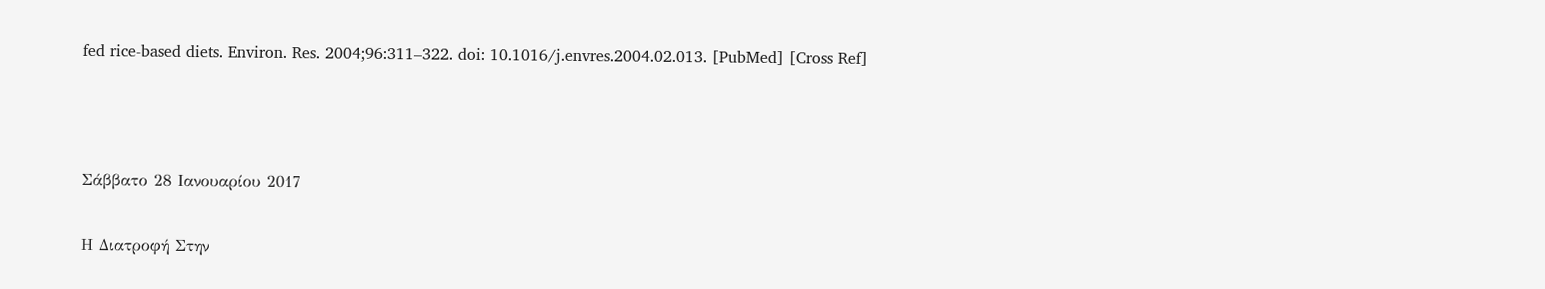fed rice-based diets. Environ. Res. 2004;96:311–322. doi: 10.1016/j.envres.2004.02.013. [PubMed] [Cross Ref]



Σάββατο 28 Ιανουαρίου 2017

Η Διατροφή Στην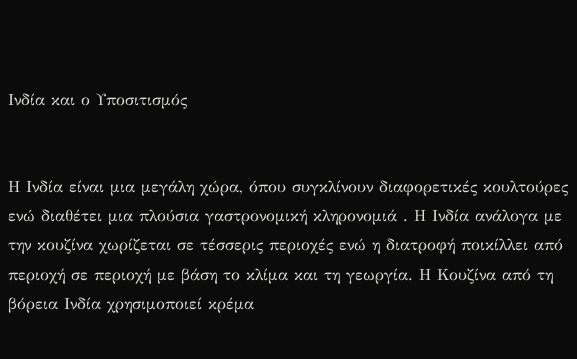Ινδία και ο Υποσιτισμός


Η Ινδία είναι μια μεγάλη χώρα, όπου συγκλίνουν διαφορετικές κουλτούρες ενώ διαθέτει μια πλούσια γαστρονομική κληρονομιά . Η Ινδία ανάλογα με την κουζίνα χωρίζεται σε τέσσερις περιοχές ενώ η διατροφή ποικίλλει από περιοχή σε περιοχή με βάση το κλίμα και τη γεωργία. Η Κουζίνα από τη βόρεια Ινδία χρησιμοποιεί κρέμα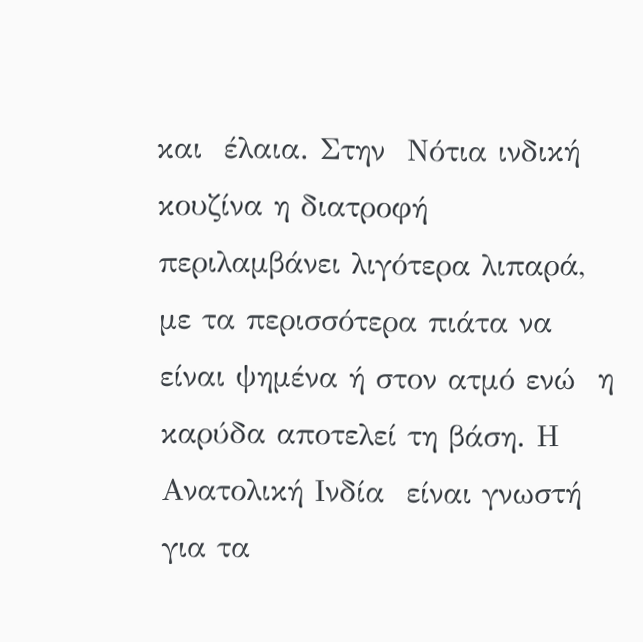και  έλαια. Στην  Νότια ινδική κουζίνα η διατροφή περιλαμβάνει λιγότερα λιπαρά, με τα περισσότερα πιάτα να είναι ψημένα ή στον ατμό ενώ  η καρύδα αποτελεί τη βάση. Η Ανατολική Ινδία  είναι γνωστή για τα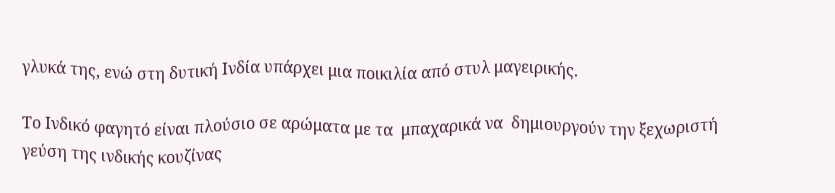γλυκά της, ενώ στη δυτική Ινδία υπάρχει μια ποικιλία από στυλ μαγειρικής.

Το Ινδικό φαγητό είναι πλούσιο σε αρώματα με τα  μπαχαρικά να  δημιουργούν την ξεχωριστή γεύση της ινδικής κουζίνας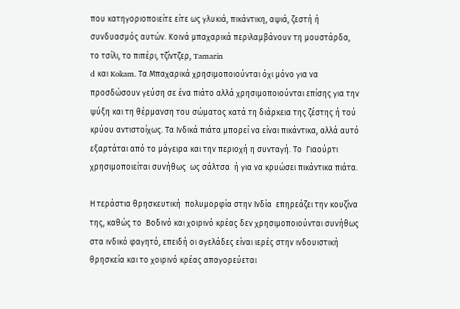που κατηγοριοποιείτε είτε ως γλυκιά, πικάντικη, αψιά, ζεστή ή συνδυασμός αυτών. Κοινά μπαχαρικά περιλαμβάνουν τη μουστάρδα, το τσίλι, το πιπέρι, τζίντζερ, Tamarin
d και Kokam. Τα Μπαχαρικά χρησιμοποιούνται όχι μόνο για να προσδώσουν γεύση σε ένα πιάτο αλλά χρησιμοποιούνται επίσης για την ψύξη και τη θέρμανση του σώματος κατά τη διάρκεια της ζέστης ή τού κρύου αντιστοίχως. Τα Ινδικά πιάτα μπορεί να είναι πικάντικα, αλλά αυτό εξαρτάται από το μάγειρα και την περιοχή η συνταγή. Το  Γιαούρτι χρησιμοποιείται συνήθως  ως σάλτσα  ή για να κρυώσει πικάντικα πιάτα.

Η τεράστια θρησκευτική  πολυμορφία στην Ινδία  επηρεάζει την κουζίνα της, καθώς το  Βοδινό και χοιρινό κρέας δεν χρησιμοποιούνται συνήθως στα ινδικό φαγητό, επειδή οι αγελάδες είναι ιερές στην ινδουιστική θρησκεία και το χοιρινό κρέας απαγορεύεται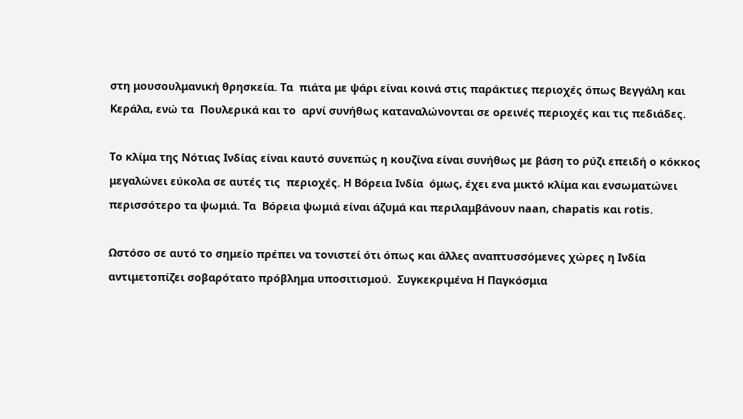στη μουσουλμανική θρησκεία. Τα  πιάτα με ψάρι είναι κοινά στις παράκτιες περιοχές όπως Βεγγάλη και Κεράλα, ενώ τα  Πουλερικά και το  αρνί συνήθως καταναλώνονται σε ορεινές περιοχές και τις πεδιάδες.

Το κλίμα της Νότιας Ινδίας είναι καυτό συνεπώς η κουζίνα είναι συνήθως με βάση το ρύζι επειδή ο κόκκος μεγαλώνει εύκολα σε αυτές τις  περιοχές. Η Βόρεια Ινδία  όμως, έχει ενα μικτό κλίμα και ενσωματώνει περισσότερο τα ψωμιά. Τα  Βόρεια ψωμιά είναι άζυμά και περιλαμβάνουν naan, chapatis και rotis.

Ωστόσο σε αυτό το σημείο πρέπει να τονιστεί ότι όπως και άλλες αναπτυσσόμενες χώρες η Ινδία αντιμετοπίζει σοβαρότατο πρόβλημα υποσιτισμού.  Συγκεκριμένα Η Παγκόσμια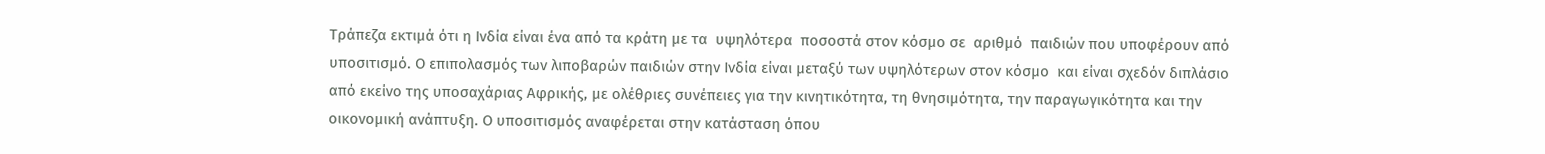Τράπεζα εκτιμά ότι η Ινδία είναι ένα από τα κράτη με τα  υψηλότερα  ποσοστά στον κόσμο σε  αριθμό  παιδιών που υποφέρουν από υποσιτισμό. Ο επιπολασμός των λιποβαρών παιδιών στην Ινδία είναι μεταξύ των υψηλότερων στον κόσμο  και είναι σχεδόν διπλάσιο από εκείνο της υποσαχάριας Αφρικής, με ολέθριες συνέπειες για την κινητικότητα, τη θνησιμότητα, την παραγωγικότητα και την οικονομική ανάπτυξη. Ο υποσιτισμός αναφέρεται στην κατάσταση όπου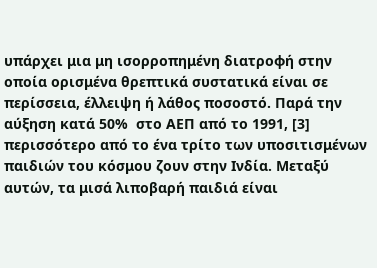υπάρχει μια μη ισορροπημένη διατροφή στην οποία ορισμένα θρεπτικά συστατικά είναι σε περίσσεια, έλλειψη ή λάθος ποσοστό. Παρά την αύξηση κατά 50%  στο ΑΕΠ από το 1991, [3] περισσότερο από το ένα τρίτο των υποσιτισμένων παιδιών του κόσμου ζουν στην Ινδία. Μεταξύ αυτών, τα μισά λιποβαρή παιδιά είναι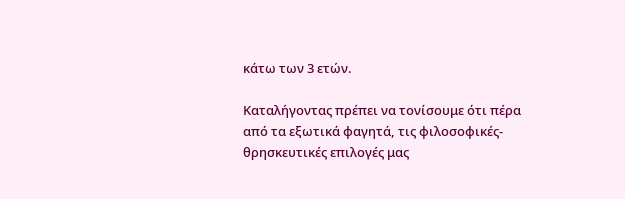κάτω των 3 ετών.

Καταλήγοντας πρέπει να τονίσουμε ότι πέρα από τα εξωτικά φαγητά, τις φιλοσοφικές-θρησκευτικές επιλογές μας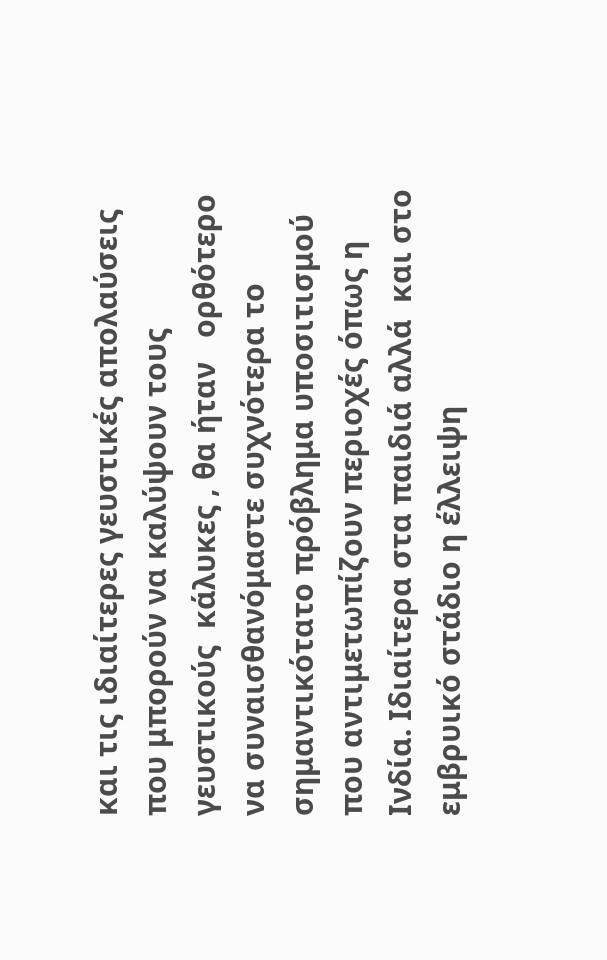και τις ιδιαίτερες γευστικές απολαύσεις που μπορούν να καλύψουν τους γευστικούς  κάλυκες , θα ήταν   ορθότερο να συναισθανόμαστε συχνότερα το σημαντικότατο πρόβλημα υποσιτισμού που αντιμετωπίζουν περιοχές όπως η Ινδία. Ιδιαίτερα στα παιδιά αλλά  και στο εμβρυικό στάδιο η έλλειψη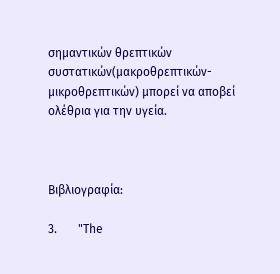σημαντικών θρεπτικών συστατικών(μακροθρεπτικών-μικροθρεπτικών) μπορεί να αποβεί ολέθρια για την υγεία.



Βιβλιογραφία:

3.       "The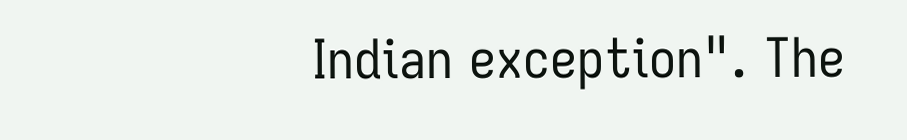Indian exception". The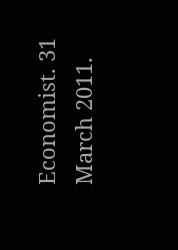Economist. 31 March 2011.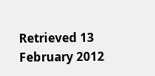Retrieved 13 February 2012